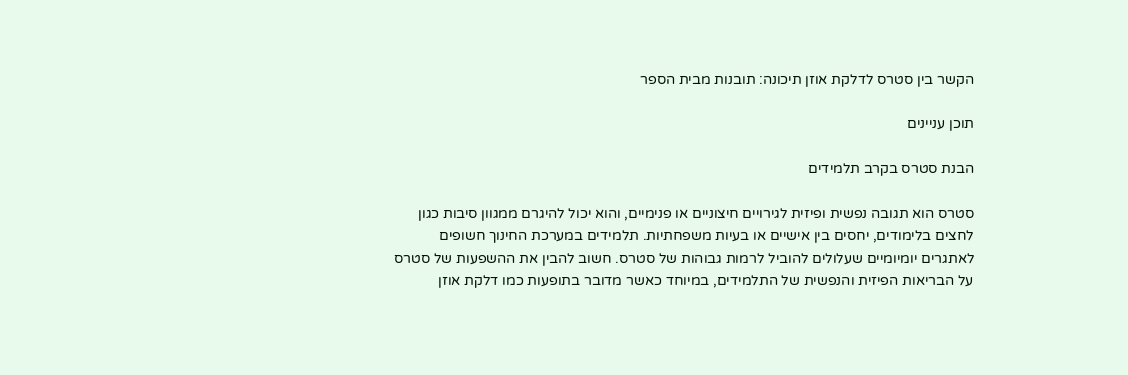הקשר בין סטרס לדלקת אוזן תיכונה: תובנות מבית הספר

תוכן עניינים

הבנת סטרס בקרב תלמידים

סטרס הוא תגובה נפשית ופיזית לגירויים חיצוניים או פנימיים, והוא יכול להיגרם ממגוון סיבות כגון לחצים בלימודים, יחסים בין אישיים או בעיות משפחתיות. תלמידים במערכת החינוך חשופים לאתגרים יומיומיים שעלולים להוביל לרמות גבוהות של סטרס. חשוב להבין את ההשפעות של סטרס על הבריאות הפיזית והנפשית של התלמידים, במיוחד כאשר מדובר בתופעות כמו דלקת אוזן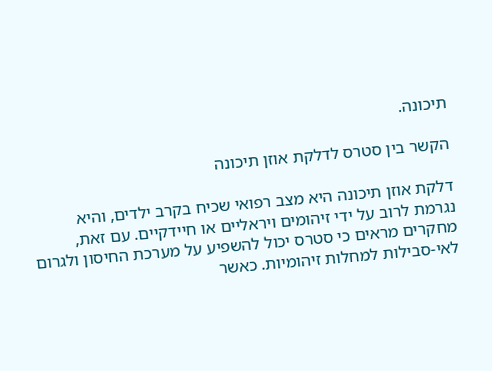תיכונה.

הקשר בין סטרס לדלקת אוזן תיכונה

דלקת אוזן תיכונה היא מצב רפואי שכיח בקרב ילדים, והיא נגרמת לרוב על ידי זיהומים ויראליים או חיידקיים. עם זאת, מחקרים מראים כי סטרס יכול להשפיע על מערכת החיסון ולגרום לאי-סבילות למחלות זיהומיות. כאשר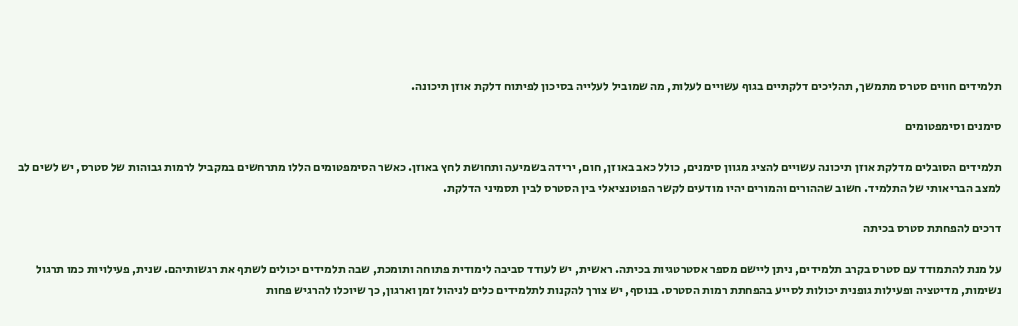תלמידים חווים סטרס מתמשך, תהליכים דלקתיים בגוף עשויים לעלות, מה שמוביל לעלייה בסיכון לפיתוח דלקת אוזן תיכונה.

סימנים וסימפטומים

תלמידים הסובלים מדלקת אוזן תיכונה עשויים להציג מגוון סימנים, כולל כאב באוזן, חום, ירידה בשמיעה ותחושת לחץ באוזן. כאשר הסימפטומים הללו מתרחשים במקביל לרמות גבוהות של סטרס, יש לשים לב למצב הבריאותי של התלמיד. חשוב שההורים והמורים יהיו מודעים לקשר הפוטנציאלי בין הסטרס לבין תסמיני הדלקת.

דרכים להפחתת סטרס בכיתה

על מנת להתמודד עם סטרס בקרב תלמידים, ניתן ליישם מספר אסטרטגיות בכיתה. ראשית, יש לעודד סביבה לימודית פתוחה ותומכת, שבה תלמידים יכולים לשתף את רגשותיהם. שנית, פעילויות כמו תרגול נשימות, מדיטציה ופעילות גופנית יכולות לסייע בהפחתת רמות הסטרס. בנוסף, יש צורך להקנות לתלמידים כלים לניהול זמן וארגון, כך שיוכלו להרגיש פחות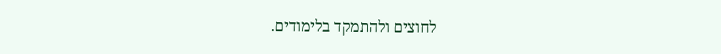לחוצים ולהתמקד בלימודים.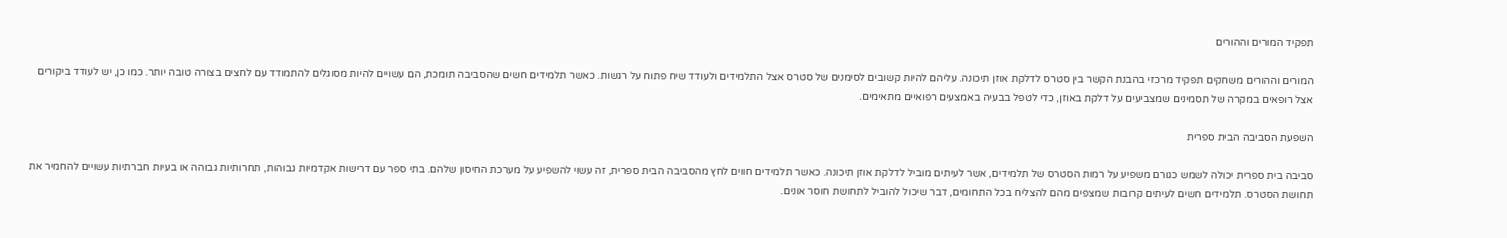תפקיד המורים וההורים

המורים וההורים משחקים תפקיד מרכזי בהבנת הקשר בין סטרס לדלקת אוזן תיכונה. עליהם להיות קשובים לסימנים של סטרס אצל התלמידים ולעודד שיח פתוח על רגשות. כאשר תלמידים חשים שהסביבה תומכת, הם עשויים להיות מסוגלים להתמודד עם לחצים בצורה טובה יותר. כמו כן, יש לעודד ביקורים אצל רופאים במקרה של תסמינים שמצביעים על דלקת באוזן, כדי לטפל בבעיה באמצעים רפואיים מתאימים.

השפעת הסביבה הבית ספרית

סביבה בית ספרית יכולה לשמש כגורם משפיע על רמות הסטרס של תלמידים, אשר לעיתים מוביל לדלקת אוזן תיכונה. כאשר תלמידים חווים לחץ מהסביבה הבית ספרית, זה עשוי להשפיע על מערכת החיסון שלהם. בתי ספר עם דרישות אקדמיות גבוהות, תחרותיות גבוהה או בעיות חברתיות עשויים להחמיר את תחושת הסטרס. תלמידים חשים לעיתים קרובות שמצפים מהם להצליח בכל התחומים, דבר שיכול להוביל לתחושת חוסר אונים.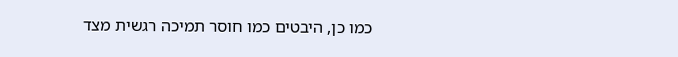כמו כן, היבטים כמו חוסר תמיכה רגשית מצד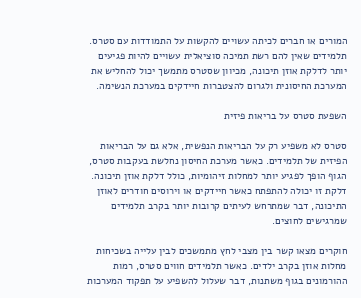המורים או חברים לכיתה עשויים להקשות על התמודדות עם סטרס. תלמידים שאין להם רשת תמיכה סוציאלית עשויים להיות פגיעים יותר לדלקת אוזן תיכונה, מכיוון שסטרס מתמשך יכול להחליש את המערכת החיסונית ולגרום להצטברות חיידקים במערכת הנשימה.

השפעת סטרס על בריאות פיזית

סטרס לא משפיע רק על הבריאות הנפשית, אלא גם על הבריאות הפיזית של תלמידים. כאשר מערכת החיסון נחלשת בעקבות סטרס, הגוף הופך לפגיע יותר למחלות זיהומיות, כולל דלקת אוזן תיכונה. דלקת זו יכולה להתפתח כאשר חיידקים או וירוסים חודרים לאוזן התיכונה, דבר שמתרחש לעיתים קרובות יותר בקרב תלמידים שמרגישים לחוצים.

חוקרים מצאו קשר בין מצבי לחץ מתמשכים לבין עלייה בשכיחות מחלות אוזן בקרב ילדים. כאשר תלמידים חווים סטרס, רמות ההורמונים בגוף משתנות, דבר שעלול להשפיע על תפקוד המערכות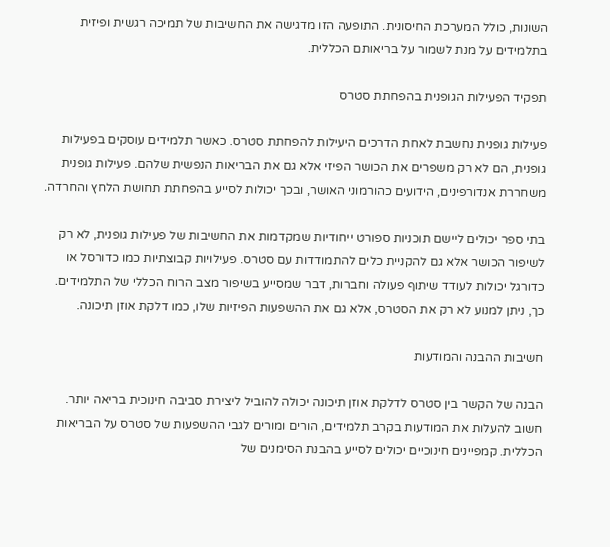השונות, כולל המערכת החיסונית. התופעה הזו מדגישה את החשיבות של תמיכה רגשית ופיזית בתלמידים על מנת לשמור על בריאותם הכללית.

תפקיד הפעילות הגופנית בהפחתת סטרס

פעילות גופנית נחשבת לאחת הדרכים היעילות להפחתת סטרס. כאשר תלמידים עוסקים בפעילות גופנית, הם לא רק משפרים את הכושר הפיזי אלא גם את הבריאות הנפשית שלהם. פעילות גופנית משחררת אנדורפינים, הידועים כהורמוני האושר, ובכך יכולות לסייע בהפחתת תחושת הלחץ והחרדה.

בתי ספר יכולים ליישם תוכניות ספורט ייחודיות שמקדמות את החשיבות של פעילות גופנית, לא רק לשיפור הכושר אלא גם להקניית כלים להתמודדות עם סטרס. פעילויות קבוצתיות כמו כדורסל או כדורגל יכולות לעודד שיתוף פעולה וחברות, דבר שמסייע בשיפור מצב הרוח הכללי של התלמידים. כך, ניתן למנוע לא רק את הסטרס, אלא גם את ההשפעות הפיזיות שלו, כמו דלקת אוזן תיכונה.

חשיבות ההבנה והמודעות

הבנה של הקשר בין סטרס לדלקת אוזן תיכונה יכולה להוביל ליצירת סביבה חינוכית בריאה יותר. חשוב להעלות את המודעות בקרב תלמידים, הורים ומורים לגבי ההשפעות של סטרס על הבריאות הכללית. קמפיינים חינוכיים יכולים לסייע בהבנת הסימנים של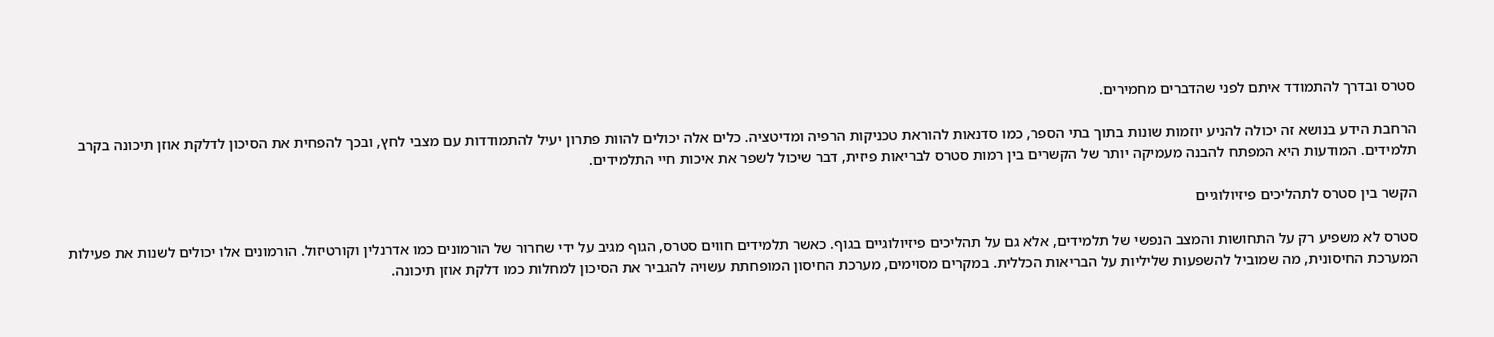סטרס ובדרך להתמודד איתם לפני שהדברים מחמירים.

הרחבת הידע בנושא זה יכולה להניע יוזמות שונות בתוך בתי הספר, כמו סדנאות להוראת טכניקות הרפיה ומדיטציה. כלים אלה יכולים להוות פתרון יעיל להתמודדות עם מצבי לחץ, ובכך להפחית את הסיכון לדלקת אוזן תיכונה בקרב תלמידים. המודעות היא המפתח להבנה מעמיקה יותר של הקשרים בין רמות סטרס לבריאות פיזית, דבר שיכול לשפר את איכות חיי התלמידים.

הקשר בין סטרס לתהליכים פיזיולוגיים

סטרס לא משפיע רק על התחושות והמצב הנפשי של תלמידים, אלא גם על תהליכים פיזיולוגיים בגוף. כאשר תלמידים חווים סטרס, הגוף מגיב על ידי שחרור של הורמונים כמו אדרנלין וקורטיזול. הורמונים אלו יכולים לשנות את פעילות המערכת החיסונית, מה שמוביל להשפעות שליליות על הבריאות הכללית. במקרים מסוימים, מערכת החיסון המופחתת עשויה להגביר את הסיכון למחלות כמו דלקת אוזן תיכונה.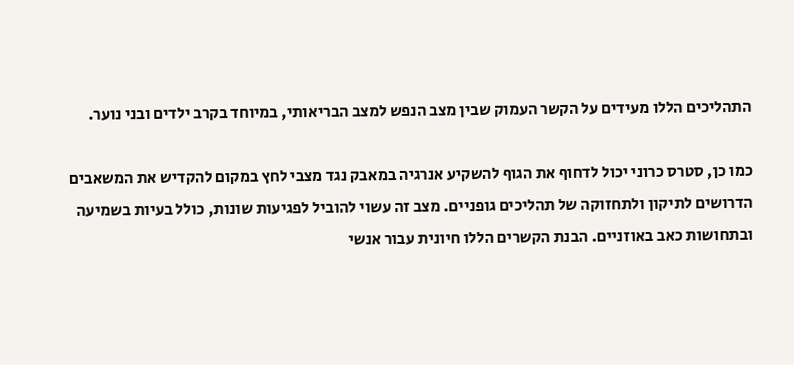התהליכים הללו מעידים על הקשר העמוק שבין מצב הנפש למצב הבריאותי, במיוחד בקרב ילדים ובני נוער.

כמו כן, סטרס כרוני יכול לדחוף את הגוף להשקיע אנרגיה במאבק נגד מצבי לחץ במקום להקדיש את המשאבים הדרושים לתיקון ולתחזוקה של תהליכים גופניים. מצב זה עשוי להוביל לפגיעות שונות, כולל בעיות בשמיעה ובתחושות כאב באוזניים. הבנת הקשרים הללו חיונית עבור אנשי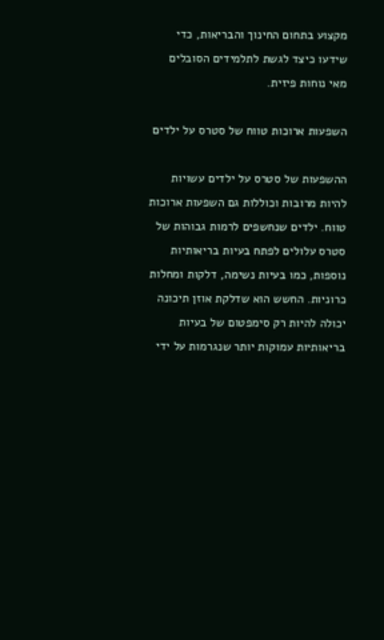מקצוע בתחום החינוך והבריאות, כדי שידעו כיצד לגשת לתלמידים הסובלים מאי נוחות פיזית.

השפעות ארוכות טווח של סטרס על ילדים

ההשפעות של סטרס על ילדים עשויות להיות מרובות וכוללות גם השפעות ארוכות טווח. ילדים שנחשפים לרמות גבוהות של סטרס עלולים לפתח בעיות בריאותיות נוספות, כמו בעיות נשימה, דלקות ומחלות כרוניות. החשש הוא שדלקת אוזן תיכונה יכולה להיות רק סימפטום של בעיות בריאותיות עמוקות יותר שנגרמות על ידי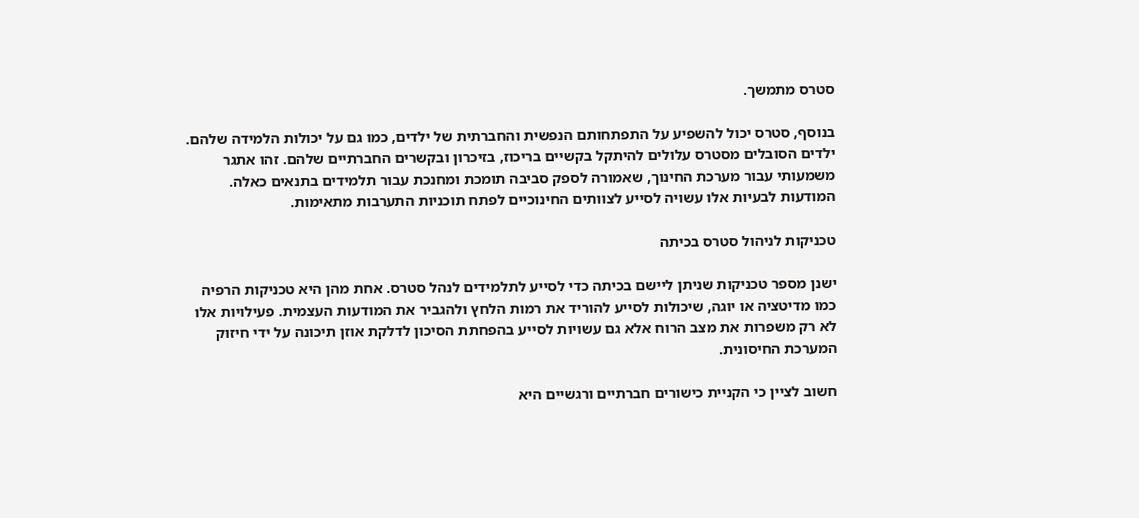סטרס מתמשך.

בנוסף, סטרס יכול להשפיע על התפתחותם הנפשית והחברתית של ילדים, כמו גם על יכולות הלמידה שלהם. ילדים הסובלים מסטרס עלולים להיתקל בקשיים בריכוז, בזיכרון ובקשרים החברתיים שלהם. זהו אתגר משמעותי עבור מערכת החינוך, שאמורה לספק סביבה תומכת ומחנכת עבור תלמידים בתנאים כאלה. המודעות לבעיות אלו עשויה לסייע לצוותים החינוכיים לפתח תוכניות התערבות מתאימות.

טכניקות לניהול סטרס בכיתה

ישנן מספר טכניקות שניתן ליישם בכיתה כדי לסייע לתלמידים לנהל סטרס. אחת מהן היא טכניקות הרפיה כמו מדיטציה או יוגה, שיכולות לסייע להוריד את רמות הלחץ ולהגביר את המודעות העצמית. פעילויות אלו לא רק משפרות את מצב הרוח אלא גם עשויות לסייע בהפחתת הסיכון לדלקת אוזן תיכונה על ידי חיזוק המערכת החיסונית.

חשוב לציין כי הקניית כישורים חברתיים ורגשיים היא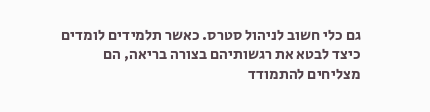גם כלי חשוב לניהול סטרס. כאשר תלמידים לומדים כיצד לבטא את רגשותיהם בצורה בריאה, הם מצליחים להתמודד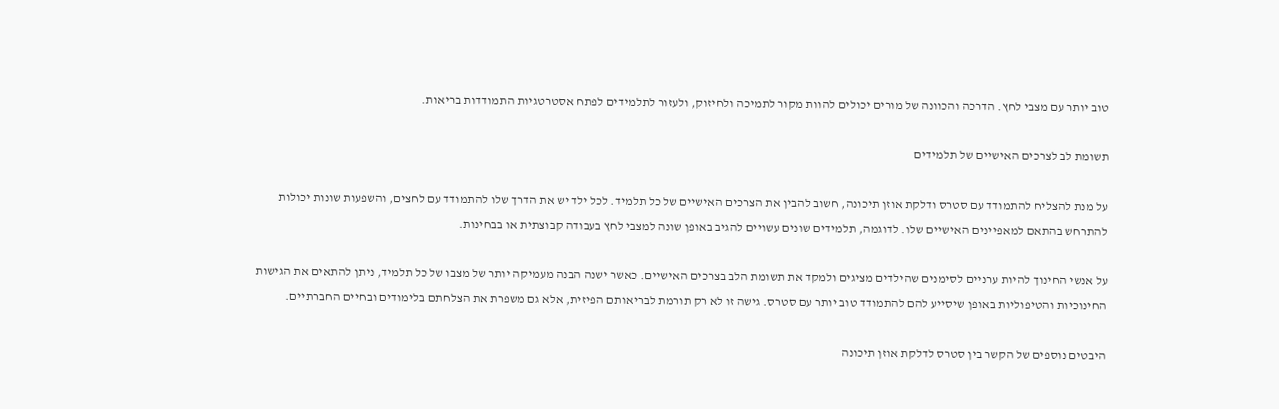טוב יותר עם מצבי לחץ. הדרכה והכוונה של מורים יכולים להוות מקור לתמיכה ולחיזוק, ולעזור לתלמידים לפתח אסטרטגיות התמודדות בריאות.

תשומת לב לצרכים האישיים של תלמידים

על מנת להצליח להתמודד עם סטרס ודלקת אוזן תיכונה, חשוב להבין את הצרכים האישיים של כל תלמיד. לכל ילד יש את הדרך שלו להתמודד עם לחצים, והשפעות שונות יכולות להתרחש בהתאם למאפיינים האישיים שלו. לדוגמה, תלמידים שונים עשויים להגיב באופן שונה למצבי לחץ בעבודה קבוצתית או בבחינות.

על אנשי החינוך להיות ערניים לסימנים שהילדים מציגים ולמקד את תשומת הלב בצרכים האישיים. כאשר ישנה הבנה מעמיקה יותר של מצבו של כל תלמיד, ניתן להתאים את הגישות החינוכיות והטיפוליות באופן שיסייע להם להתמודד טוב יותר עם סטרס. גישה זו לא רק תורמת לבריאותם הפיזית, אלא גם משפרת את הצלחתם בלימודים ובחיים החברתיים.

היבטים נוספים של הקשר בין סטרס לדלקת אוזן תיכונה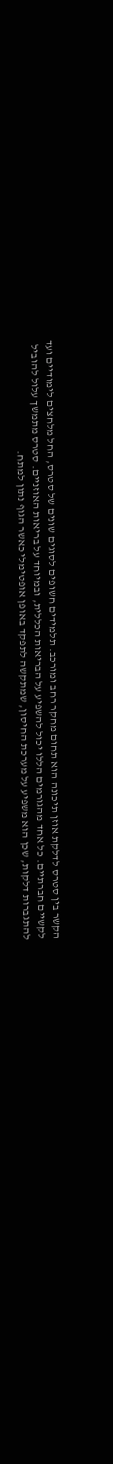הקשר בין סטרס לדלקת אוזן תיכונה הוא תחום מחקר רחב ומורכב. תלמידים חשופים לסוגים שונים של סטרס, החל מלחצים לימודיים ועד לקשיים חברתיים. כל אחד מהגורמים הללו יכול להשפיע על הבריאות הכללית, ובמיוחד על בריאות האוזניים. סטרס מתמשך עלול להוביל להתגברות דלקות, שכן הוא משפיע על מערכת החיסון, שמתקשה לתפקד באופן אופטימלי כאשר הגוף נתון למתח.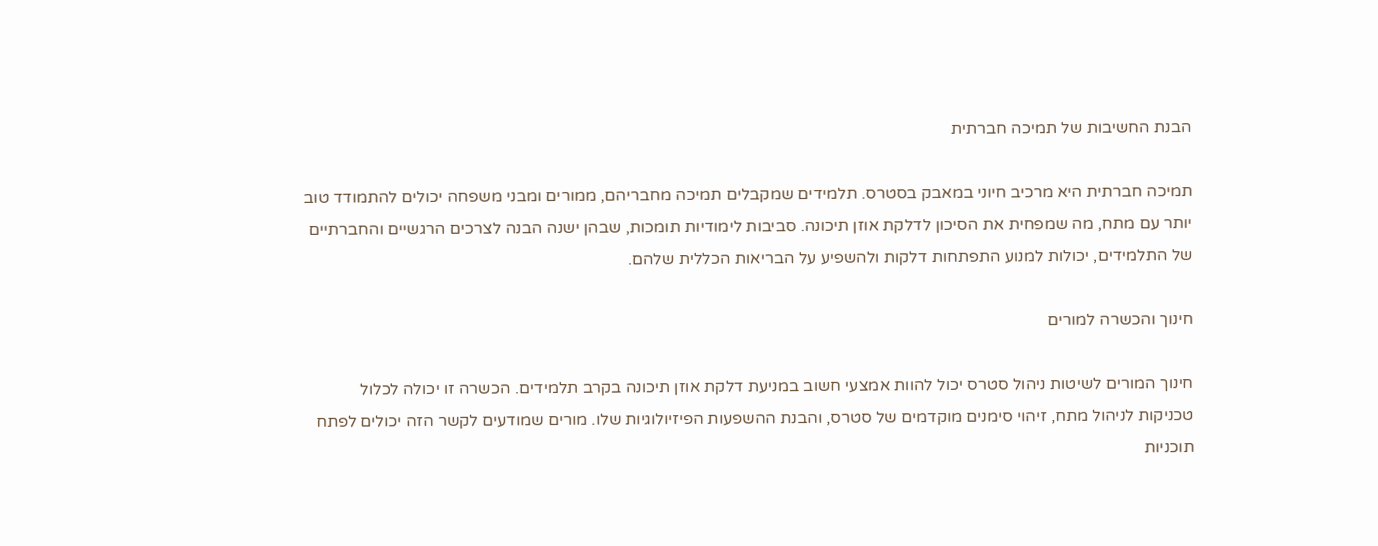הבנת החשיבות של תמיכה חברתית

תמיכה חברתית היא מרכיב חיוני במאבק בסטרס. תלמידים שמקבלים תמיכה מחבריהם, ממורים ומבני משפחה יכולים להתמודד טוב יותר עם מתח, מה שמפחית את הסיכון לדלקת אוזן תיכונה. סביבות לימודיות תומכות, שבהן ישנה הבנה לצרכים הרגשיים והחברתיים של התלמידים, יכולות למנוע התפתחות דלקות ולהשפיע על הבריאות הכללית שלהם.

חינוך והכשרה למורים

חינוך המורים לשיטות ניהול סטרס יכול להוות אמצעי חשוב במניעת דלקת אוזן תיכונה בקרב תלמידים. הכשרה זו יכולה לכלול טכניקות לניהול מתח, זיהוי סימנים מוקדמים של סטרס, והבנת ההשפעות הפיזיולוגיות שלו. מורים שמודעים לקשר הזה יכולים לפתח תוכניות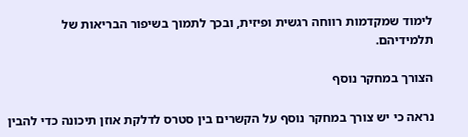לימוד שמקדמות רווחה רגשית ופיזית, ובכך לתמוך בשיפור הבריאות של תלמידיהם.

הצורך במחקר נוסף

נראה כי יש צורך במחקר נוסף על הקשרים בין סטרס לדלקת אוזן תיכונה כדי להבין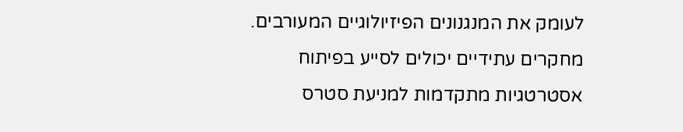לעומק את המנגנונים הפיזיולוגיים המעורבים. מחקרים עתידיים יכולים לסייע בפיתוח אסטרטגיות מתקדמות למניעת סטרס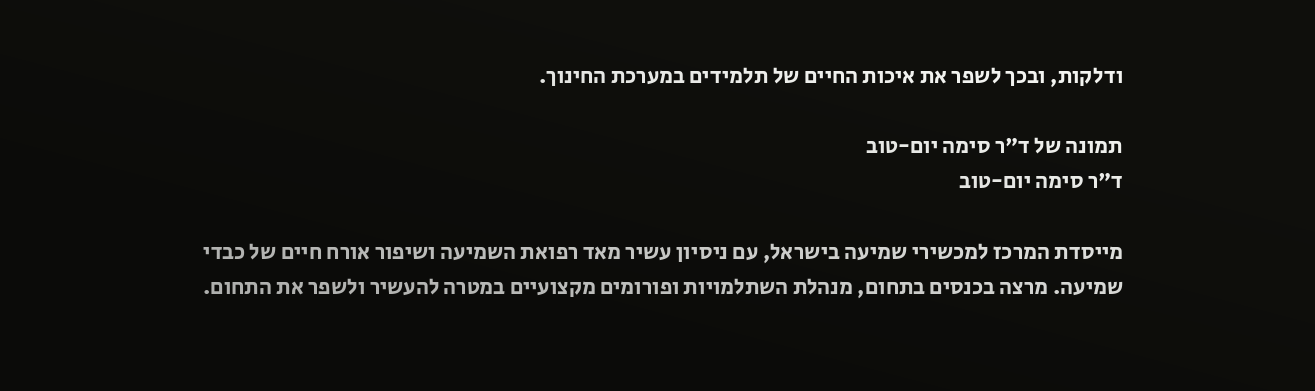ודלקות, ובכך לשפר את איכות החיים של תלמידים במערכת החינוך.

תמונה של ד"ר סימה יום-טוב
ד"ר סימה יום-טוב

מייסדת המרכז למכשירי שמיעה בישראל, עם ניסיון עשיר מאד רפואת השמיעה ושיפור אורח חיים של כבדי שמיעה. מרצה בכנסים בתחום, מנהלת השתלמויות ופורומים מקצועיים במטרה להעשיר ולשפר את התחום.